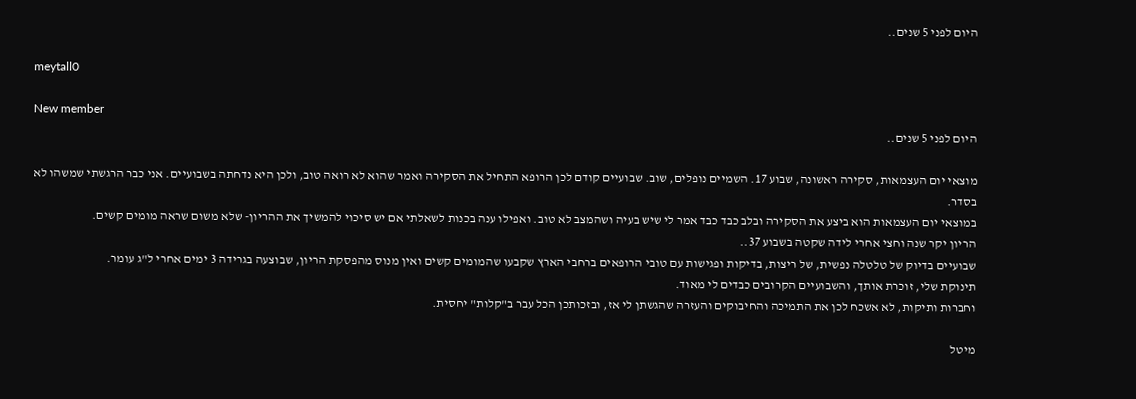היום לפני 5 שנים..

meytall0

New member
היום לפני 5 שנים..

מוצאי יום העצמאות, סקירה ראשונה, שבוע 17. השמיים נופלים, שוב. שבועיים קודם לכן הרופא התחיל את הסקירה ואמר שהוא לא רואה טוב, ולכן היא נדחתה בשבועיים. אני כבר הרגשתי שמשהו לא בסדר.
במוצאי יום העצמאות הוא ביצע את הסקירה ובלב כבד כבד אמר לי שיש בעיה ושהמצב לא טוב. ואפילו ענה בכנות לשאלתי אם יש סיכוי להמשיך את ההריון- שלא משום שראה מומים קשים.
הריון יקר שנה וחצי אחרי לידה שקטה בשבוע 37..
שבועיים בדיוק של טלטלה נפשית, של ריצות, בדיקות ופגישות עם טובי הרופאים ברחבי הארץ שקבעו שהמומים קשים ואין מנוס מהפסקת הריון, שבוצעה בגרידה 3 ימים אחרי ל"ג עומר.
תינוקת שלי, זוכרת אותך, והשבועיים הקרובים כבדים לי מאוד.
וחברות ותיקות, לא אשכח לכן את התמיכה והחיבוקים והעזרה שהגשתן לי אז, ובזכותכן הכל עבר ב"קלות" יחסית.

מיטל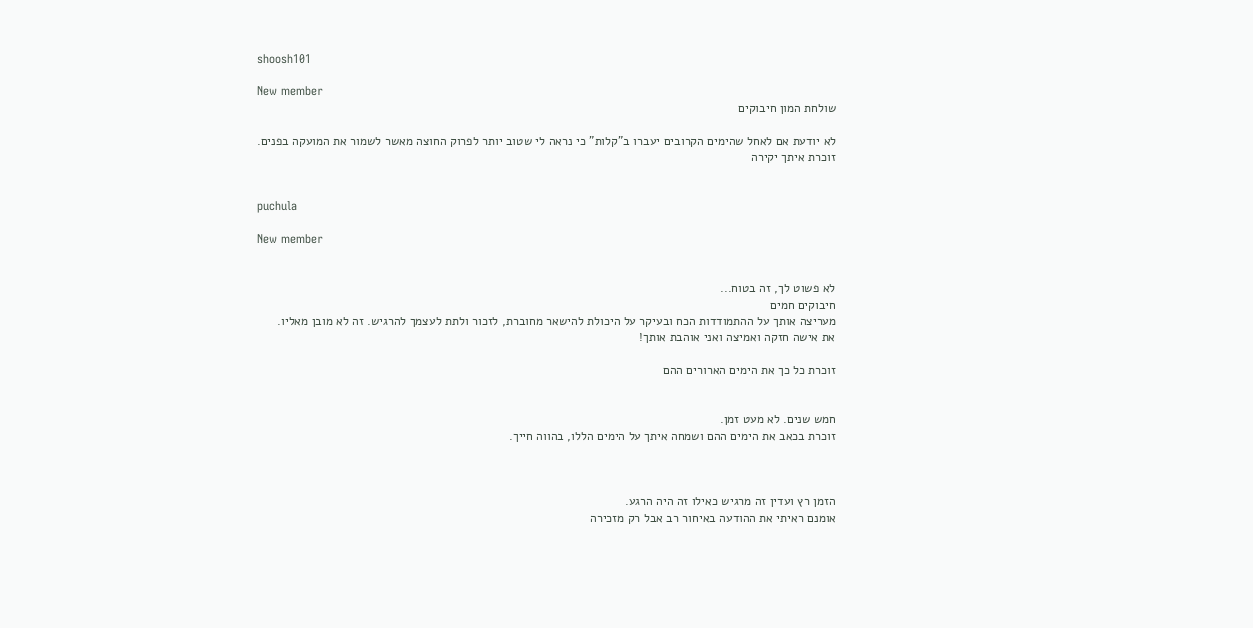shoosh101

New member
שולחת המון חיבוקים

לא יודעת אם לאחל שהימים הקרובים יעברו ב"קלות" כי נראה לי שטוב יותר לפרוק החוצה מאשר לשמור את המועקה בפנים.
זוכרת איתך יקירה


puchula

New member


לא פשוט לך, זה בטוח...
חיבוקים חמים
מעריצה אותך על ההתמודדות הכח ובעיקר על היכולת להישאר מחוברת, לזכור ולתת לעצמך להרגיש. זה לא מובן מאליו.
את אישה חזקה ואמיצה ואני אוהבת אותך!

זוכרת כל כך את הימים הארורים ההם


חמש שנים. לא מעט זמן.
זוכרת בכאב את הימים ההם ושמחה איתך על הימים הללו, בהווה חייך.



הזמן רץ ועדין זה מרגיש כאילו זה היה הרגע.
אומנם ראיתי את ההודעה באיחור רב אבל רק מזכירה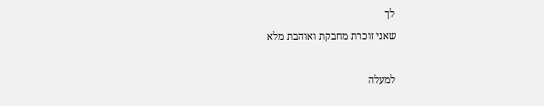לך
שאני זוכרת מחבקת ואוהבת מלא

למעלה